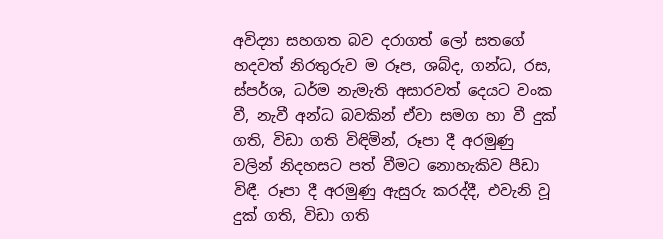අවිද්‍යා සහගත බව දරාගත් ලෝ සතගේ හදවත් නිරතුරුව ම රූප, ශබ්ද, ගන්ධ, රස, ස්පර්ශ, ධර්ම නැමැති අසාරවත් දෙයට වංක වී, නැවී අන්ධ බවකින් ඒවා සමග හා වී දුක් ගති, විඩා ගති විඳිමින්, රූපා දී අරමුණු වලින් නිදහසට පත් වීමට නොහැකිව පීඩා විඳී. රූපා දී අරමුණු ඇසුරු කරද්දී, එවැනි වූ දුක් ගති, විඩා ගති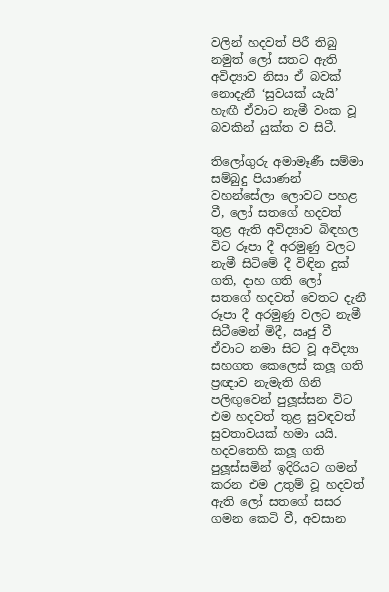වලින් හදවත් පිරී තිබු නමුත් ලෝ සතට ඇති අවිද්‍යාව නිසා ඒ බවක් නොදැනී ‘සුවයක් යැයි’ හැඟී ඒවාට නැමී වංක වූ බවකින් යුක්ත ව සිටී.

තිලෝගුරු අමාමෑණී සම්මා සම්බුදු පියාණන් වහන්සේලා ලොවට පහළ වී, ලෝ සතගේ හදවත් තුළ ඇති අවිද්‍යාව බිඳහල විට රූපා දී අරමුණු වලට නැමී සිටිමේ දී විඳින දුක් ගති, දාහ ගති ලෝ සතගේ හදවත් වෙතට දැනී රූපා දී අරමුණු වලට නැමී සිටීමෙන් මිදී, ඍජු වී ඒවාට නමා සිට වූ අවිද්‍යා සහගත කෙලෙස් කලූ ගති ප්‍රඥාව නැමැති ගිනි පලිඟුවෙන් පුලූස්සන විට එම හදවත් තුළ සුවඳවත් සුවතාවයක් හමා යයි. හදවතෙහි කලූ ගති පුලූස්සමින් ඉදිරියට ගමන් කරන එම උතුම් වූ හදවත් ඇති ලෝ සතගේ සසර ගමන කෙටි වී, අවසාන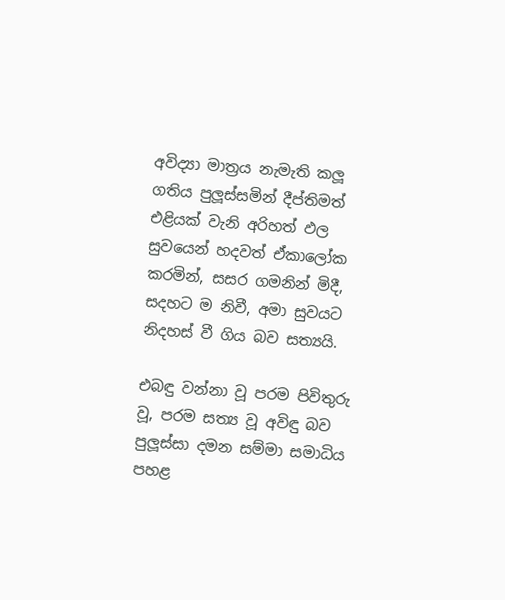අවිද්‍යා මාත්‍රය නැමැති කලූ ගතිය පුලූස්සමින් දීප්තිමත් එළියක් වැනි අරිහත් ඵල සුවයෙන් හදවත් ඒකාලෝක කරමින්, සසර ගමනින් මිදී, සදහට ම නිවී, අමා සුවයට නිදහස් වී ගිය බව සත්‍යයි.

එබඳු වන්නා වූ පරම පිවිතුරු වූ, පරම සත්‍ය වූ අවිඳු බව පුලූස්සා දමන සම්මා සමාධිය පහළ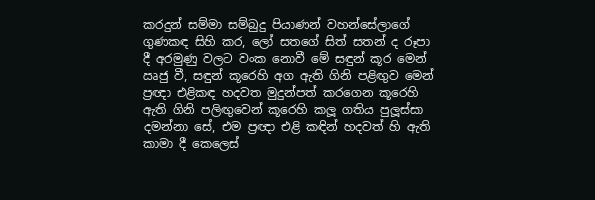කරදුන් සම්මා සම්බුදු පියාණන් වහන්සේලාගේ ගුණකඳ සිහි කර, ලෝ සතගේ සිත් සතන් ද රූපා දී අරමුණු වලට වංක නොවී මේ සඳුන් කූර මෙන් ඍජු වී, සඳුන් කූරෙහි අග ඇති ගිනි පළිඟුව මෙන් ප්‍රඥා එළිකඳ හදවත මුදුන්පත් කරගෙන කූරෙහි ඇති ගිනි පලිඟුවෙන් කූරෙහි කලූ ගතිය පුලූස්සා දමන්නා සේ, එම ප්‍රඥා එළි කඳින් හදවත් හි ඇති කාමා දී කෙලෙස්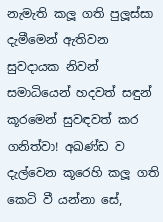නැමැති කලූ ගති පුලූස්සා දැමීමෙන් ඇතිවන සුවදායක නිවන් සමාධියෙන් හදවත් සඳුන් කූරමෙන් සුවඳවත් කර ගනිත්වා! අඛණ්ඩ ව දැල්වෙන කූරෙහි කලූ ගති කෙටි වී යන්නා සේ,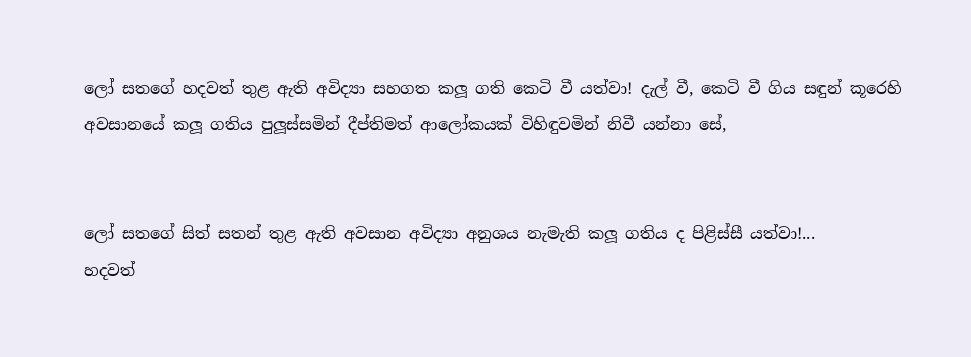ලෝ සතගේ හදවත් තුළ ඇති අවිද්‍යා සහගත කලූ ගති කෙටි වී යත්වා! දැල් වී, කෙටි වී ගිය සඳුන් කූරෙහි අවසානයේ කලූ ගතිය පුලූස්සමින් දීප්තිමත් ආලෝකයක් විහිඳුවමින් නිවී යන්නා සේ,


ලෝ සතගේ සිත් සතන් තුළ ඇති අවසාන අවිද්‍යා අනුශය නැමැති කලූ ගතිය ද පිළිස්සී යත්වා!...
හදවත්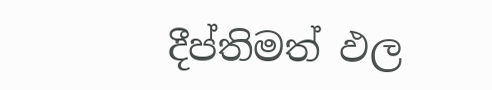දීප්තිමත් ඵල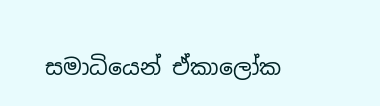සමාධියෙන් ඒකාලෝක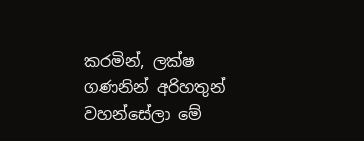කරමින්, ලක්ෂ ගණනින් අරිහතුන් වහන්සේලා මේ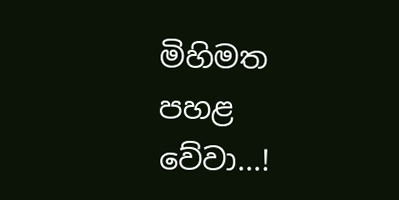මිහිමත පහළ වේවා...!